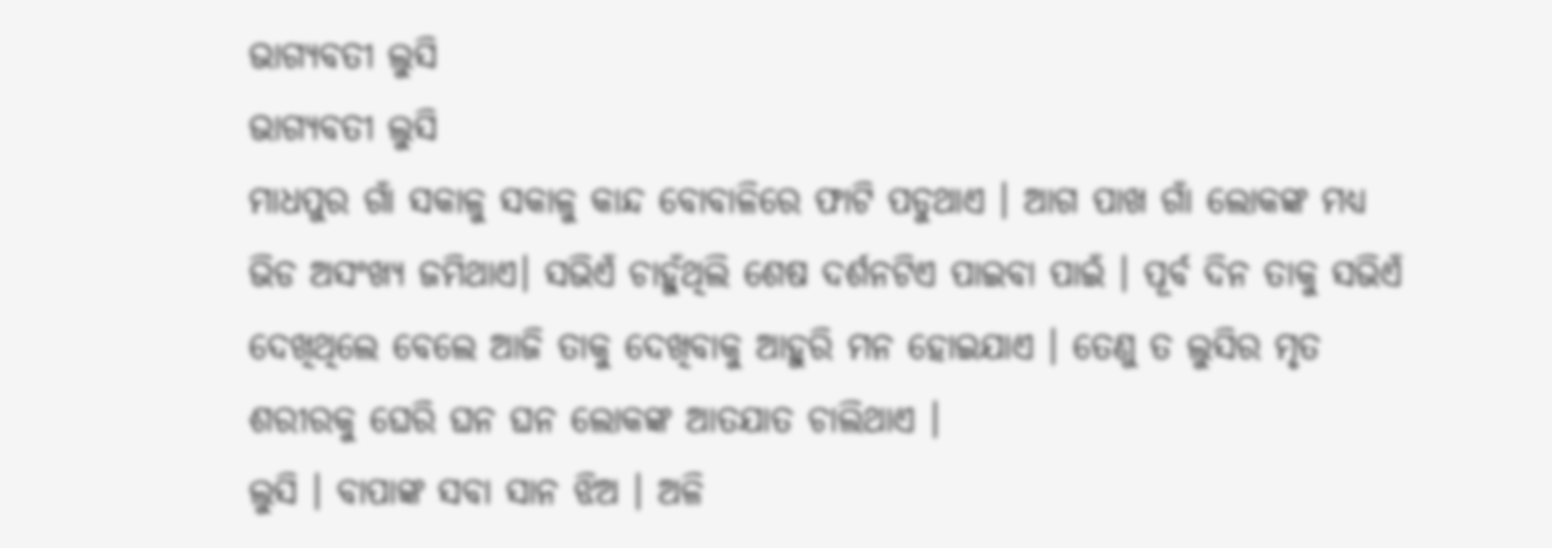ଭାଗ୍ୟବତୀ ଲୁସି
ଭାଗ୍ୟବତୀ ଲୁସି
ମାଧପୁର ଗାଁ ସକାଳୁ ସକାଳୁ କାନ୍ଦ ବୋବାଳିରେ ଫାଟି ପଡୁଥାଏ । ଆଗ ପାଖ ଗାଁ ଲୋକଙ୍କ ମଧ୍ୟ ଭିଡ ଅସଂଖ୍ୟ ଜମିଥାଏ। ସଭିଏଁ ଚାହୁଁଥିଲି ଶେଷ ଦର୍ଶନଟିଏ ପାଇବା ପାଇଁ । ପୂର୍ବ ଦିନ ତାକୁ ସଭିଏଁ ଦେଖିଥିଲେ ବେଲେ ଆଜି ତାକୁ ଦେଖିବାକୁ ଆହୁରି ମନ ହୋଇଯାଏ । ତେଣୁ ତ ଲୁସିର ମୃତ ଶରୀରକୁ ଘେରି ଘନ ଘନ ଲୋକଙ୍କ ଆତଯାତ ଚାଲିଥାଏ ।
ଲୁସି । ବାପାଙ୍କ ସବା ସାନ ଝିଅ । ଅଳି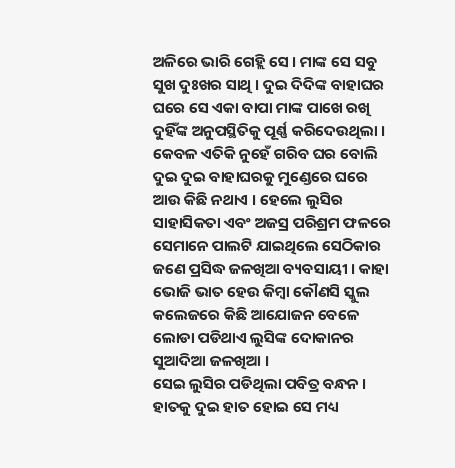ଅଳିରେ ଭାରି ଗେହ୍ଲି ସେ । ମାଙ୍କ ସେ ସବୁ ସୁଖ ଦୁଃଖର ସାଥି । ଦୁଇ ଦିଦିଙ୍କ ବାହାଘର ଘରେ ସେ ଏକା ବାପା ମାଙ୍କ ପାଖେ ରଖି ଦୁହିଁଙ୍କ ଅନୁପସ୍ଥିତିକୁ ପୂର୍ଣ୍ଣ କରିଦେଉଥିଲା । କେବଳ ଏତିକି ନୁହେଁ ଗରିବ ଘର ବୋଲି ଦୁଇ ଦୁଇ ବାହାଘରକୁ ମୁଣ୍ଡେରେ ଘରେ ଆଉ କିଛି ନଥାଏ । ହେଲେ ଲୁସିର ସାହାସିକତା ଏବଂ ଅଜସ୍ର ପରିଶ୍ରମ ଫଳରେ ସେମାନେ ପାଲଟି ଯାଇଥିଲେ ସେଠିକାର ଜଣେ ପ୍ରସିଦ୍ଧ ଜଳଖିଆ ବ୍ୟବସାୟୀ । କାହା ଭୋଜି ଭାତ ହେଉ କିମ୍ବା କୌଣସି ସ୍କୁଲ କଲେଜରେ କିଛି ଆଯୋଜନ ବେଳେ ଲୋଡା ପଡିଥାଏ ଲୁସିଙ୍କ ଦୋକାନର ସୁଆଦିଆ ଜଳଖିଆ ।
ସେଇ ଲୁସିର ପଡିଥିଲା ପବିତ୍ର ବନ୍ଧନ । ହାତକୁ ଦୁଇ ହାତ ହୋଇ ସେ ମଧ୍ୟ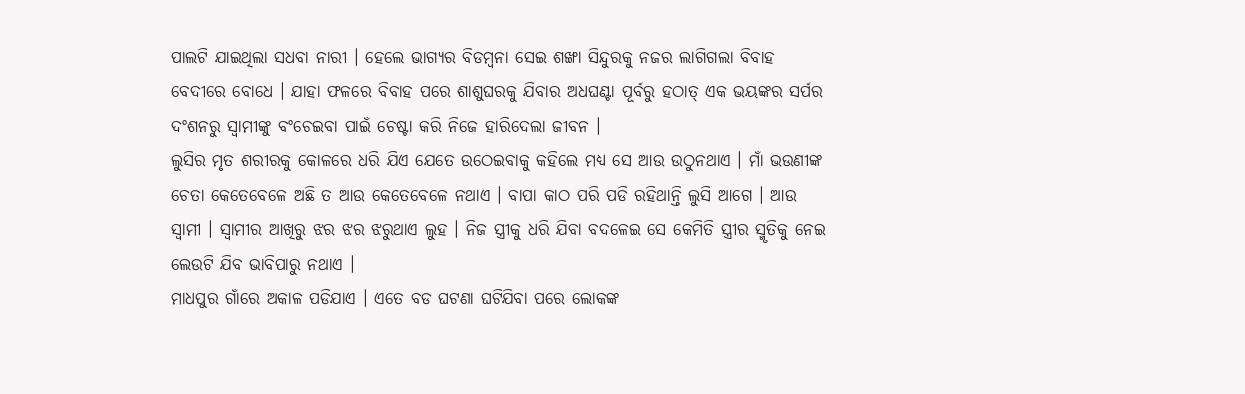ପାଲଟି ଯାଇଥିଲା ସଧବା ନାରୀ । ହେଲେ ଭାଗ୍ୟର ବିଡମ୍ବନା ସେଇ ଶଙ୍ଖା ସିନ୍ଦୁରକୁ ନଜର ଲାଗିଗଲା ବିବାହ ବେଦୀରେ ବୋଧେ । ଯାହା ଫଳରେ ବିବାହ ପରେ ଶାଶୁଘରକୁ ଯିବାର ଅଧଘଣ୍ଟା ପୂର୍ବରୁ ହଠାତ୍ ଏକ ଭୟଙ୍କର ସର୍ପର ଦଂଶନରୁ ସ୍ବାମୀଙ୍କୁ ବଂଚେଇବା ପାଇଁ ଚେଷ୍ଟା କରି ନିଜେ ହାରିଦେଲା ଜୀବନ ।
ଲୁସିର ମୃତ ଶରୀରକୁ କୋଳରେ ଧରି ଯିଏ ଯେତେ ଉଠେଇବାକୁ କହିଲେ ମଧ୍ୟ ସେ ଆଉ ଉଠୁନଥାଏ । ମାଁ ଭଉଣୀଙ୍କ ଚେତା କେତେବେଳେ ଅଛି ତ ଆଉ କେତେବେଳେ ନଥାଏ । ବାପା କାଠ ପରି ପଡି ରହିଥାନ୍ତି ଲୁସି ଆଗେ । ଆଉ ସ୍ବାମୀ । ସ୍ବାମୀର ଆଖିରୁ ଝର ଝର ଝରୁଥାଏ ଲୁହ । ନିଜ ସ୍ତ୍ରୀକୁ ଧରି ଯିବା ବଦଳେଇ ସେ କେମିତି ସ୍ତ୍ରୀର ସ୍ମୃତିକୁ ନେଇ ଲେଉଟି ଯିବ ଭାବିପାରୁ ନଥାଏ ।
ମାଧପୁର ଗାଁରେ ଅକାଳ ପଡିଯାଏ । ଏତେ ବଡ ଘଟଣା ଘଟିଯିବା ପରେ ଲୋକଙ୍କ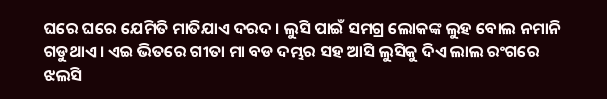ଘରେ ଘରେ ଯେମିତି ମାତିଯାଏ ଦରଦ । ଲୁସି ପାଇଁ ସମଗ୍ର ଲୋକଙ୍କ ଲୁହ ବୋଲ ନମାନି ଗଡୁଥାଏ । ଏଇ ଭିତରେ ଗୀତା ମା ବଡ ଦମ୍ଭର ସହ ଆସି ଲୁସିକୁ ଦିଏ ଲାଲ ରଂଗରେ ଝଲସି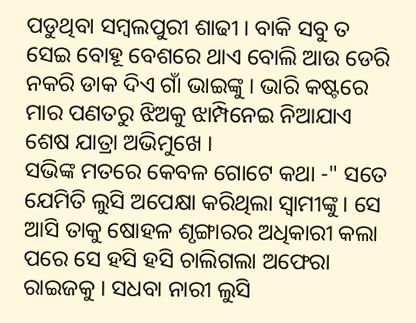ପଡୁଥିବା ସମ୍ବଲପୁରୀ ଶାଢୀ । ବାକି ସବୁ ତ ସେଇ ବୋହୂ ବେଶରେ ଥାଏ ବୋଲି ଆଉ ଡେରି ନକରି ଡାକ ଦିଏ ଗାଁ ଭାଇଙ୍କୁ । ଭାରି କଷ୍ଟରେ ମାର ପଣତରୁ ଝିଅକୁ ଝାମ୍ପିନେଇ ନିଆଯାଏ ଶେଷ ଯାତ୍ରା ଅଭିମୁଖେ ।
ସଭିଙ୍କ ମତରେ କେବଳ ଗୋଟେ କଥା -" ସତେ ଯେମିତି ଲୁସି ଅପେକ୍ଷା କରିଥିଲା ସ୍ବାମୀଙ୍କୁ । ସେ ଆସି ତାକୁ ଷୋହଳ ଶୃଙ୍ଗାରର ଅଧିକାରୀ କଲା ପରେ ସେ ହସି ହସି ଚାଲିଗଲା ଅଫେରା ରାଇଜକୁ । ସଧବା ନାରୀ ଲୁସି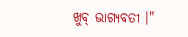ଖୁବ୍ ଭାଗ୍ୟବତୀ ।"